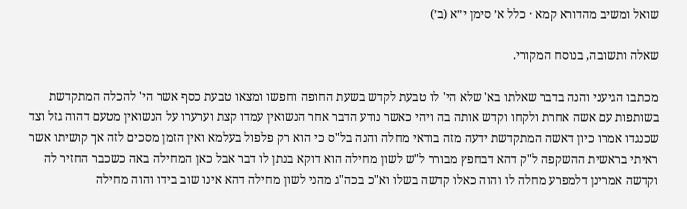שואל ומשיב מהדורא קמא · כלל א׳ סימן י״א (ב׳)

שאלה ותשובה, בנוסח המקורי.

מכתבו הגיעני והנה בדבר שאלתו בא' שלא הי' לו טבעת לקדש בשעת החופה וחפשו ומצאו טבעת כסף אשר הי' להכלה המתקדשת בשותפות עם אשה אחרת ולקחו וקדש אותה בה ויהי כאשר נודע הדבר אחר הנשואין עמדו קצת וערערו על הנשואין מטעם דהוה גזל וצד שכנגדו אמרו כיון דאשה המתקדשת ידעה מזה בודאי מחלה והנה בל"ס כי הוא רק פלפול בעלמא ואין הזמן מסכים לזה אך קושיתו אשר ראיתי בראשית ההשקפה ל"ק דהא דבחפץ מבורר ל"ש לשון מחילה הוא דוקא בנתן לו דבר אבל כאן המחילה באה כשכבר החזיר לה וקדשה אמרינן דלמפרע מחלה לו והוה כאלו קדשה בשלו וא"כ בכה"ג מהני לשון מחילה דהא אינו שוב בידו והוה מחילה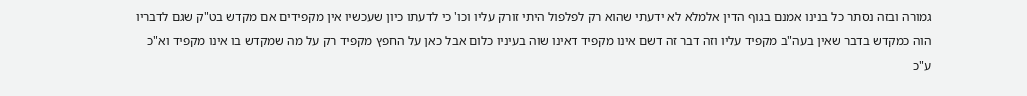גמורה ובזה נסתר כל בנינו אמנם בגוף הדין אלמלא לא ידעתי שהוא רק לפלפול היתי זורק עליו וכו' כי לדעתו כיון שעכשיו אין מקפידים אם מקדש בט"ק שגם לדבריו הוה כמקדש בדבר שאין בעה"ב מקפיד עליו וזה דבר זה דשם אינו מקפיד דאינו שוה בעיניו כלום אבל כאן על החפץ מקפיד רק על מה שמקדש בו אינו מקפיד וא"כ ע"כ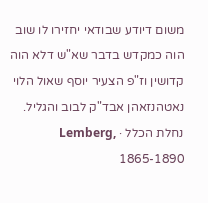משום דיודע שבודאי יחזירו לו שוב הוה כמקדש בדבר שא"ש דלא הוה קדושין וז"פ הצעיר יוסף שאול הלוי נאטהנזאהן אבד"ק לבוב והגליל.
נחלת הכלל · Lemberg, 1865-1890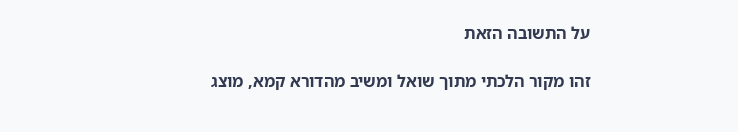על התשובה הזאת

זהו מקור הלכתי מתוך שואל ומשיב מהדורא קמא, מוצג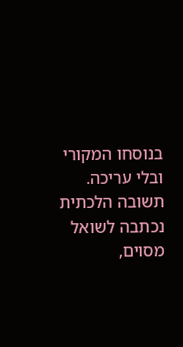בנוסחו המקורי ובלי עריכה. תשובה הלכתית נכתבה לשואל מסוים,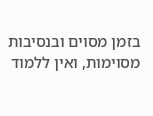בזמן מסוים ובנסיבות מסוימות, ואין ללמוד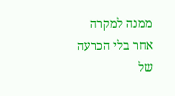ממנה למקרה אחר בלי הכרעה של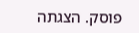פוסק. הצגתה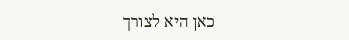כאן היא לצורך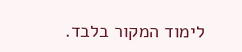לימוד המקור בלבד.